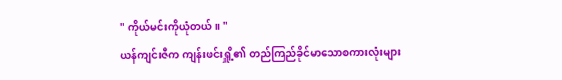" ကိုယ်မင်းကိုယုံတယ်။ "
ယန်ကျင်းဇီက ကျန်းဖင်းရှိူ့၏ တည်ကြည်ခိုင်မာသောစကားလုံးများ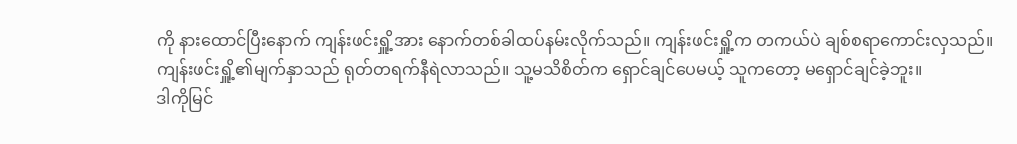ကို နားထောင်ပြီးနောက် ကျန်းဖင်းရှိူ့အား နောက်တစ်ခါထပ်နမ်းလိုက်သည်။ ကျန်းဖင်းရှိူ့က တကယ်ပဲ ချစ်စရာကောင်းလှသည်။
ကျန်းဖင်းရှိူ့၏မျက်နှာသည် ရုတ်တရက်နီရဲလာသည်။ သူ့မသိစိတ်က ရှောင်ချင်ပေမယ့် သူကတော့ မရှောင်ချင်ခဲ့ဘူး။
ဒါကိုမြင်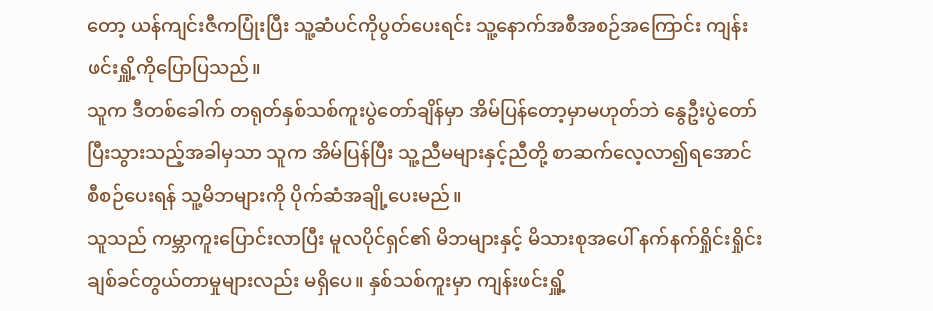တော့ ယန်ကျင်းဇီကပြုံးပြီး သူ့ဆံပင်ကိုပွတ်ပေးရင်း သူ့နောက်အစီအစဉ်အကြောင်း ကျန်းဖင်းရှိူ့ကိုပြောပြသည်။
သူက ဒီတစ်ခေါက် တရုတ်နှစ်သစ်ကူးပွဲတော်ချိန်မှာ အိမ်ပြန်တော့မှာမဟုတ်ဘဲ နွေဦးပွဲတော်ပြီးသွားသည့်အခါမှသာ သူက အိမ်ပြန်ပြီး သူ့ညီမများနှင့်ညီတို့ စာဆက်လေ့လာ၍ရအောင် စီစဉ်ပေးရန် သူ့မိဘများကို ပိုက်ဆံအချို့ပေးမည်။
သူသည် ကမ္ဘာကူးပြောင်းလာပြီး မူလပိုင်ရှင်၏ မိဘများနှင့် မိသားစုအပေါ် နက်နက်ရှိုင်းရှိုင်း ချစ်ခင်တွယ်တာမှုများလည်း မရှိပေ။ နှစ်သစ်ကူးမှာ ကျန်းဖင်းရှိူ့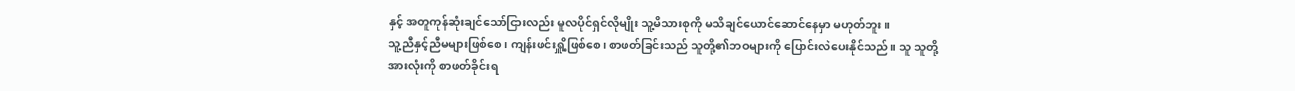နှင့် အတူကုန်ဆုံးချင်သော်ငြားလည်း မူလပိုင်ရှင်လိုမျိုး သူ့မိသားစုကို မသိချင်ယောင်ဆောင်နေမှာ မဟုတ်ဘူး။
သူ့ညီနှင့်ညီမများဖြစ်စေ၊ ကျန်းဖင်းရှိူ့ဖြစ်စေ၊ စာဖတ်ခြင်းသည် သူတို့၏ဘဝများကို ပြောင်းလဲပေးနိုင်သည်။ သူ သူတို့အားလုံးကို စာဖတ်ခိုင်းရ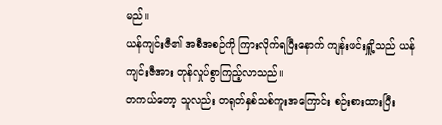မည်။
ယန်ကျင်းဇီ၏ အစီအစဉ်ကို ကြားလိုက်ရပြီးနောက် ကျန်းဖင်းရှိူ့သည် ယန်ကျင်းဇီအား တုန်လှုပ်စွာကြည့်လာသည်။
တကယ်တော့ သူလည်း တရုတ်နှစ်သစ်ကူးအကြောင်း စဉ်းစားထားပြီး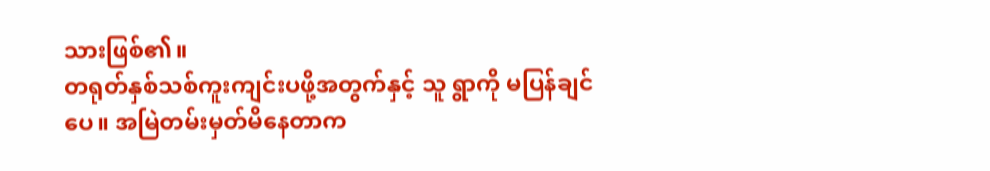သားဖြစ်၏။
တရုတ်နှစ်သစ်ကူးကျင်းပဖို့အတွက်နှင့် သူ ရွာကို မပြန်ချင်ပေ။ အမြဲတမ်းမှတ်မိနေတာက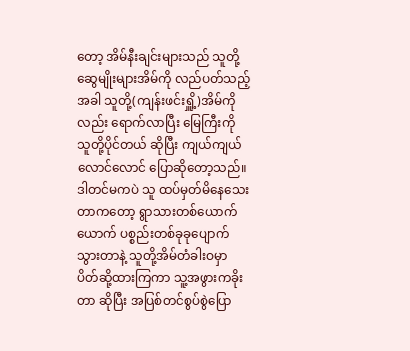တော့ အိမ်နီးချင်းများသည် သူတို့ဆွေမျိုးများအိမ်ကို လည်ပတ်သည့်အခါ သူတို့(ကျန်းဖင်းရှိူ့)အိမ်ကိုလည်း ရောက်လာပြီး မြေကြီးကို သူတို့ပိုင်တယ် ဆိုပြီး ကျယ်ကျယ်လောင်လောင် ပြောဆိုတော့သည်။
ဒါတင်မကပဲ သူ ထပ်မှတ်မိနေသေးတာကတော့ ရွာသားတစ်ယောက်ယောက် ပစ္စည်းတစ်ခုခုပျောက်သွားတာနဲ့ သူတို့အိမ်တံခါးဝမှာ ပိတ်ဆို့ထားကြကာ သူ့အဖွားကခိုးတာ ဆိုပြီး အပြစ်တင်စွပ်စွဲပြော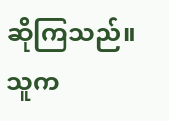ဆိုကြသည်။ သူက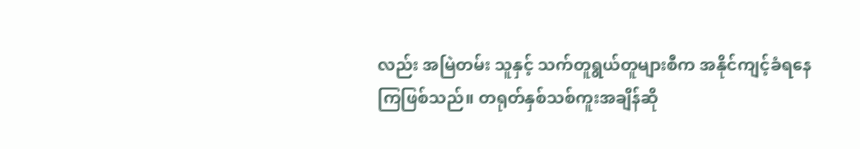လည်း အမြဲတမ်း သူနှင့် သက်တူရွယ်တူများစီက အနိုင်ကျင့်ခံရနေကြဖြစ်သည်။ တရုတ်နှစ်သစ်ကူးအချိန်ဆို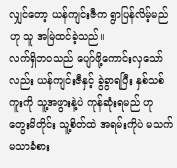လျှင်တော့ ယန်ကျင်းဇီက ရွာပြန်လိမ့်မည် ဟု သူ အမြဲထင်ခဲ့သည်။
လက်ရှိဘဝသည် ပျော်ဖို့ကောင်းလှသော်လည်း ယန်ကျင်းဇီနှင့် ခွဲခွာရပြီး နှစ်သစ်ကူးကို သူ့အဖွားနဲ့ပဲ ကုန်ဆုံးရမည် ဟု တွေးမိတိုင်း သူ့စိတ်ထဲ အရမ်းကိုပဲ မသက်မသာခံစား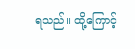ရသည်။ ထို့ကြောင့်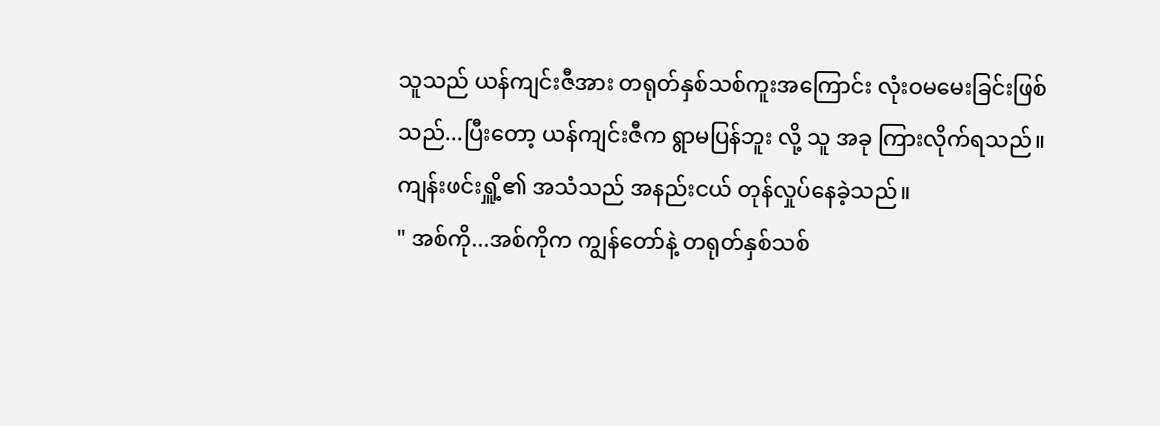သူသည် ယန်ကျင်းဇီအား တရုတ်နှစ်သစ်ကူးအကြောင်း လုံးဝမမေးခြင်းဖြစ်သည်...ပြီးတော့ ယန်ကျင်းဇီက ရွာမပြန်ဘူး လို့ သူ အခု ကြားလိုက်ရသည်။
ကျန်းဖင်းရှိူ့၏ အသံသည် အနည်းငယ် တုန်လှုပ်နေခဲ့သည်။
" အစ်ကို...အစ်ကိုက ကျွန်တော်နဲ့ တရုတ်နှစ်သစ်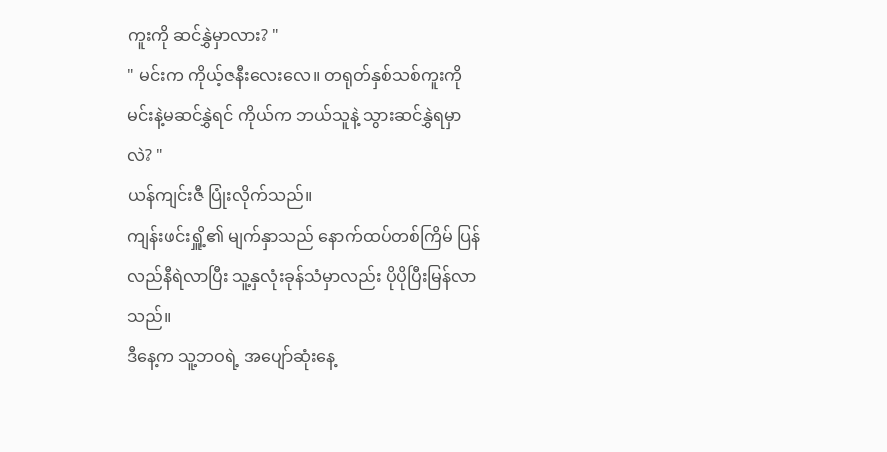ကူးကို ဆင်နွှဲမှာလား? "
" မင်းက ကိုယ့်ဇနီးလေးလေ။ တရုတ်နှစ်သစ်ကူးကို မင်းနဲ့မဆင်နွှဲရင် ကိုယ်က ဘယ်သူနဲ့ သွားဆင်နွှဲရမှာလဲ? "
ယန်ကျင်းဇီ ပြုံးလိုက်သည်။
ကျန်းဖင်းရှိူ့၏ မျက်နှာသည် နောက်ထပ်တစ်ကြိမ် ပြန်လည်နီရဲလာပြီး သူ့နှလုံးခုန်သံမှာလည်း ပိုပိုပြီးမြန်လာသည်။
ဒီနေ့က သူ့ဘဝရဲ့ အပျော်ဆုံးနေ့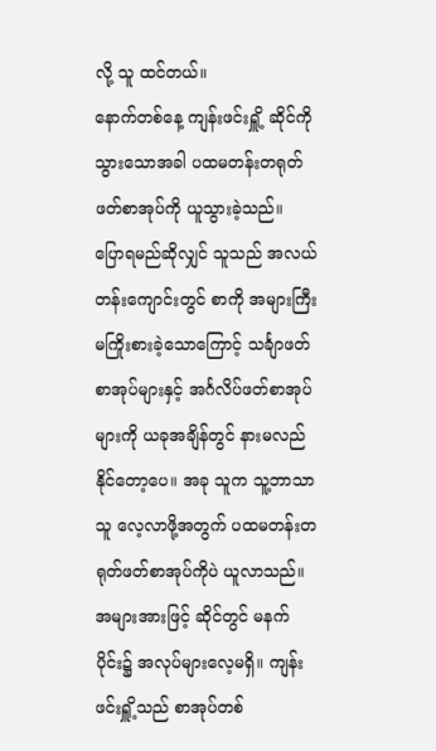လို့ သူ ထင်တယ်။
နောက်တစ်နေ့ ကျန်းဖင်းရှိူ့ ဆိုင်ကိုသွားသောအခါ ပထမတန်းတရုတ်ဖတ်စာအုပ်ကို ယူသွားခဲ့သည်။
ပြောရမည်ဆိုလျှင် သူသည် အလယ်တန်းကျောင်းတွင် စာကို အများကြီးမကြိုးစားခဲ့သောကြောင့် သင်္ချာဖတ်စာအုပ်များနှင့် အင်္ဂလိပ်ဖတ်စာအုပ်များကို ယခုအချိန်တွင် နားမလည်နိုင်တော့ပေ။ အခု သူက သူ့ဘာသာသူ လေ့လာဖို့အတွက် ပထမတန်းတရုတ်ဖတ်စာအုပ်ကိုပဲ ယူလာသည်။
အများအားဖြင့် ဆိုင်တွင် မနက်ပိုင်း၌ အလုပ်များလေ့မရှိ။ ကျန်းဖင်းရှိူ့သည် စာအုပ်တစ်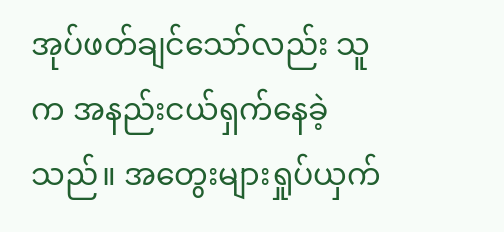အုပ်ဖတ်ချင်သော်လည်း သူက အနည်းငယ်ရှက်နေခဲ့သည်။ အတွေးများရှုပ်ယှက်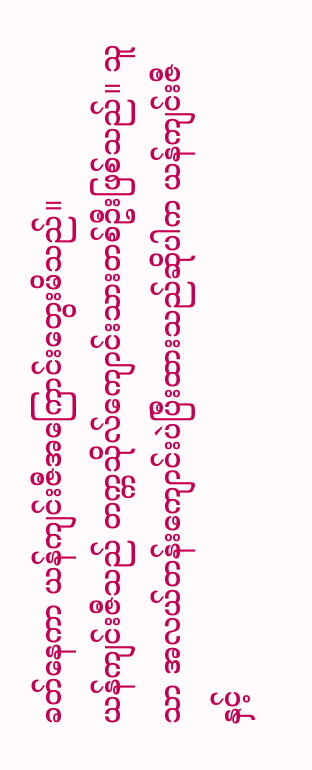ခတ်နေကာ ယန်ကျင်းဇီအကြောင်းတွေးမိသည်။
ယန်ကျင်းဇီသည် တက္ကသိုလ်ကျောင်းသားတစ်ဦးဖြစ်သည်။ သူသာ အလယ်တန်းကျောင်းပဲပြီးထားသည်ဆိုပါက ယန်ကျင်းဇီနှင့်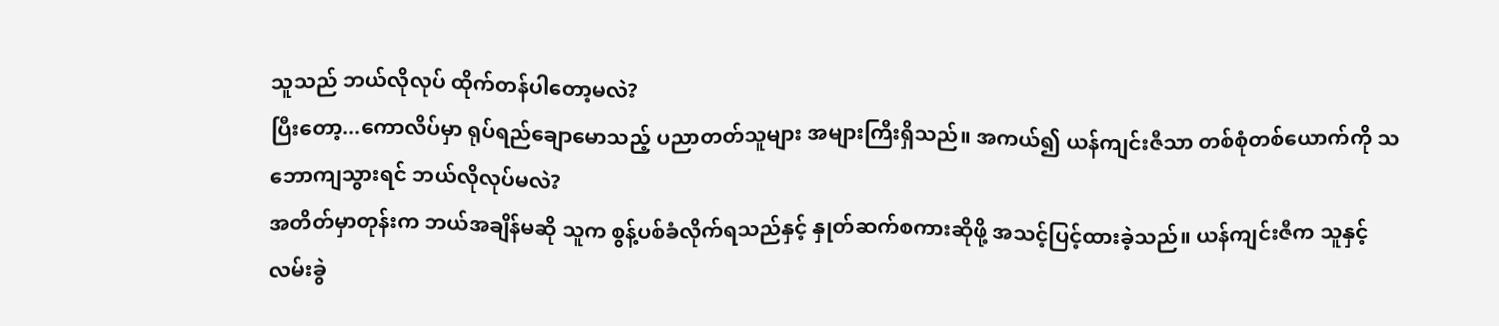သူသည် ဘယ်လိုလုပ် ထိုက်တန်ပါတော့မလဲ?
ပြီးတော့...ကောလိပ်မှာ ရုပ်ရည်ချောမောသည့် ပညာတတ်သူများ အများကြီးရှိသည်။ အကယ်၍ ယန်ကျင်းဇီသာ တစ်စုံတစ်ယောက်ကို သဘောကျသွားရင် ဘယ်လိုလုပ်မလဲ?
အတိတ်မှာတုန်းက ဘယ်အချိန်မဆို သူက စွန့်ပစ်ခံလိုက်ရသည်နှင့် နှုတ်ဆက်စကားဆိုဖို့ အသင့်ပြင့်ထားခဲ့သည်။ ယန်ကျင်းဇီက သူနှင့် လမ်းခွဲ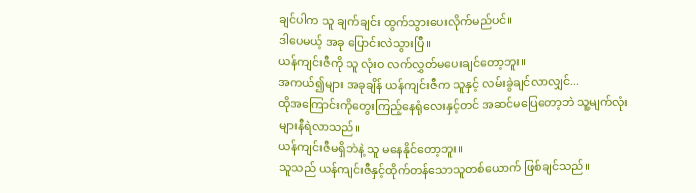ချင်ပါက သူ ချက်ချင်း ထွက်သွားပေးလိုက်မည်ပင်။
ဒါပေမယ့် အခု ပြောင်းလဲသွားပြီ။
ယန်ကျင်းဇီကို သူ လုံးဝ လက်လွှတ်မပေးချင်တော့ဘူး။
အကယ်၍များ အခုချိန် ယန်ကျင်းဇီက သူနှင့် လမ်းခွဲချင်လာလျှင်...
ထိုအကြောင်းကိုတွေးကြည့်နေရုံလေးနှင့်တင် အဆင်မပြေတော့ဘဲ သူ့မျက်လုံးများနီရဲလာသည်။
ယန်ကျင်းဇီမရှိဘဲနဲ့ သူ မနေနိုင်တော့ဘူး။
သူသည် ယန်ကျင်းဇီနှင့်ထိုက်တန်သောသူတစ်ယောက် ဖြစ်ချင်သည်။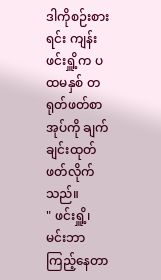ဒါကိုစဉ်းစားရင်း ကျန်းဖင်းရှိူ့က ပထမနှစ် တရုတ်ဖတ်စာအုပ်ကို ချက်ချင်းထုတ်ဖတ်လိုက်သည်။
" ဖင်းရှိူ့၊ မင်းဘာကြည့်နေတာ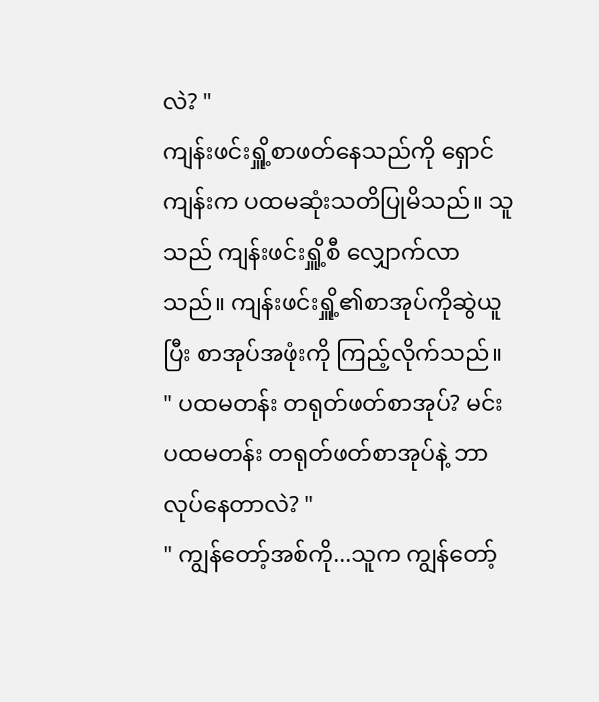လဲ? "
ကျန်းဖင်းရှိူ့စာဖတ်နေသည်ကို ရှောင်ကျန်းက ပထမဆုံးသတိပြုမိသည်။ သူသည် ကျန်းဖင်းရှိူ့စီ လျှောက်လာသည်။ ကျန်းဖင်းရှိူ့၏စာအုပ်ကိုဆွဲယူပြီး စာအုပ်အဖုံးကို ကြည့်လိုက်သည်။
" ပထမတန်း တရုတ်ဖတ်စာအုပ်? မင်း ပထမတန်း တရုတ်ဖတ်စာအုပ်နဲ့ ဘာလုပ်နေတာလဲ? "
" ကျွန်တော့်အစ်ကို...သူက ကျွန်တော့်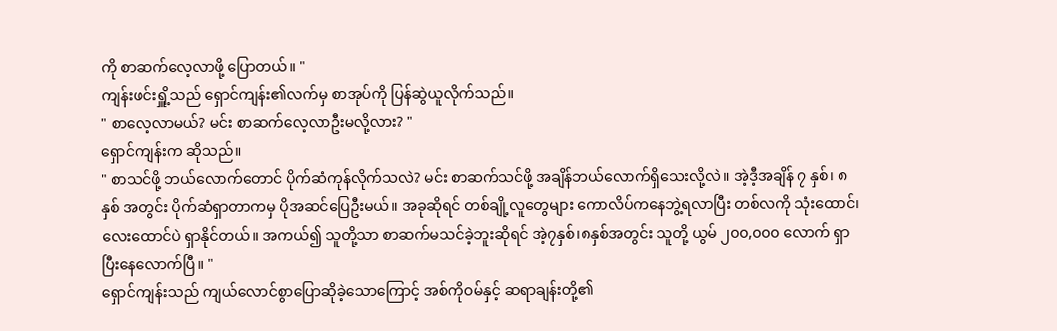ကို စာဆက်လေ့လာဖို့ ပြောတယ်။ "
ကျန်းဖင်းရှိူ့သည် ရှောင်ကျန်း၏လက်မှ စာအုပ်ကို ပြန်ဆွဲယူလိုက်သည်။
" စာလေ့လာမယ်? မင်း စာဆက်လေ့လာဦးမလို့လား? "
ရှောင်ကျန်းက ဆိုသည်။
" စာသင်ဖို့ ဘယ်လောက်တောင် ပိုက်ဆံကုန်လိုက်သလဲ? မင်း စာဆက်သင်ဖို့ အချိန်ဘယ်လောက်ရှိသေးလို့လဲ။ အဲ့ဒီ့အချိန် ၇ နှစ်၊ ၈ နှစ် အတွင်း ပိုက်ဆံရှာတာကမှ ပိုအဆင်ပြေဦးမယ်။ အခုဆိုရင် တစ်ချို့လူတွေများ ကောလိပ်ကနေဘွဲ့ရလာပြီး တစ်လကို သုံးထောင်၊လေးထောင်ပဲ ရှာနိုင်တယ်။ အကယ်၍ သူတို့သာ စာဆက်မသင်ခဲ့ဘူးဆိုရင် အဲ့၇နှစ်၊၈နှစ်အတွင်း သူတို့ ယွမ် ၂၀၀,၀၀၀ လောက် ရှာပြီးနေလောက်ပြီ။ "
ရှောင်ကျန်းသည် ကျယ်လောင်စွာပြောဆိုခဲ့သောကြောင့် အစ်ကိုဝမ်နှင့် ဆရာချန်းတို့၏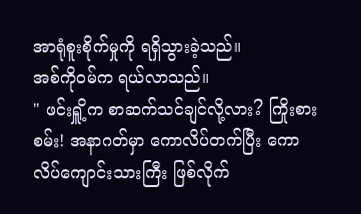အာရုံစူးစိုက်မှုကို ရရှိသွားခဲ့သည်။
အစ်ကိုဝမ်က ရယ်လာသည်။
" ဖင်းရှိူ့က စာဆက်သင်ချင်လို့လား? ကြိုးစားစမ်း! အနာဂတ်မှာ ကောလိပ်တက်ပြီး ကောလိပ်ကျောင်းသားကြီး ဖြစ်လိုက်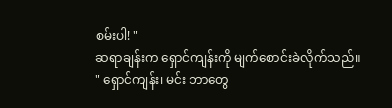စမ်းပါ! "
ဆရာချန်းက ရှောင်ကျန်းကို မျက်စောင်းခဲလိုက်သည်။
" ရှောင်ကျန်း၊ မင်း ဘာတွေ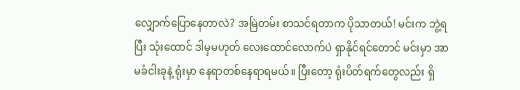လျှောက်ပြောနေတာလဲ? အမြဲတမ်း စာသင်ရတာက ပိုသာတယ်! မင်းက ဘွဲ့ရပြီး သုံးထောင် ဒါမှမဟုတ် လေးထောင်လောက်ပဲ ရှာနိုင်ရင်တောင် မင်းမှာ အာမခံငါးခုနဲ့ ရုံးမှာ နေရာတစ်နေရာရမယ်။ ပြီးတော့ ရုံးပိတ်ရက်တွေလည်း ရှိ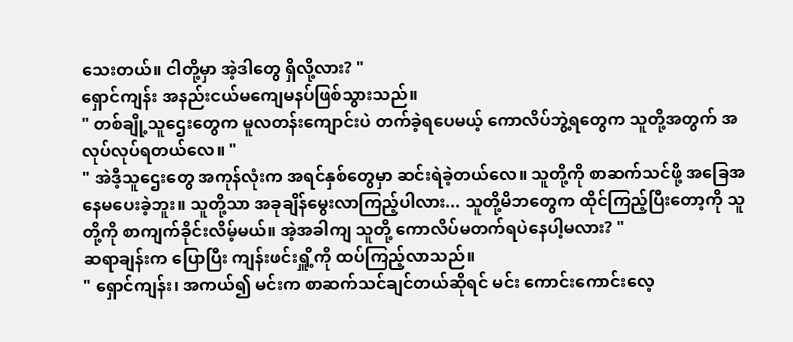သေးတယ်။ ငါတို့မှာ အဲ့ဒါတွေ ရှိလို့လား? "
ရှောင်ကျန်း အနည်းငယ်မကျေမနပ်ဖြစ်သွားသည်။
" တစ်ချို့သူဌေးတွေက မူလတန်းကျောင်းပဲ တက်ခဲ့ရပေမယ့် ကောလိပ်ဘွဲ့ရတွေက သူတို့အတွက် အလုပ်လုပ်ရတယ်လေ။ "
" အဲဒီ့သူဌေးတွေ အကုန်လုံးက အရင်နှစ်တွေမှာ ဆင်းရဲခဲ့တယ်လေ။ သူတို့ကို စာဆက်သင်ဖို့ အခြေအနေမပေးခဲ့ဘူး။ သူတို့သာ အခုချိန်မွေးလာကြည့်ပါလား... သူတို့မိဘတွေက ထိုင်ကြည့်ပြီးတော့ကို သူတို့ကို စာကျက်ခိုင်းလိမ့်မယ်။ အဲ့အခါကျ သူတို့ ကောလိပ်မတက်ရပဲနေပါ့မလား? "
ဆရာချန်းက ပြောပြီး ကျန်းဖင်းရှိူ့ကို ထပ်ကြည့်လာသည်။
" ရှောင်ကျန်း၊ အကယ်၍ မင်းက စာဆက်သင်ချင်တယ်ဆိုရင် မင်း ကောင်းကောင်းလေ့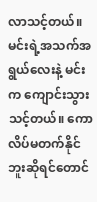လာသင့်တယ်။ မင်းရဲ့အသက်အရွယ်လေးနဲ့ မင်းက ကျောင်းသွားသင့်တယ်။ ကောလိပ်မတက်နိုင်ဘူးဆိုရင်တောင်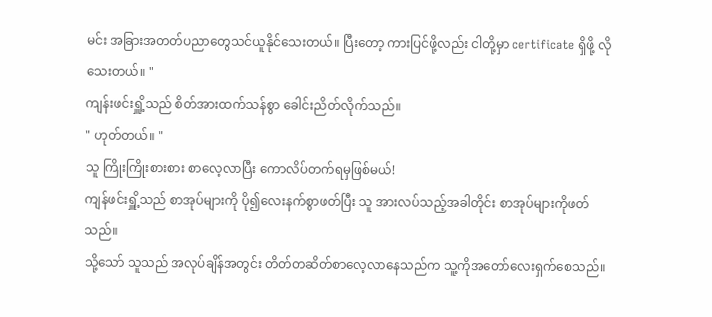မင်း အခြားအတတ်ပညာတွေသင်ယူနိုင်သေးတယ်။ ပြီးတော့ ကားပြင်ဖို့လည်း ငါတို့မှာ certificate ရှိဖို့ လိုသေးတယ်။ "
ကျန်းဖင်းရှိူ့သည် စိတ်အားထက်သန်စွာ ခေါင်းညိတ်လိုက်သည်။
" ဟုတ်တယ်။ "
သူ ကြိုးကြိုးစားစား စာလေ့လာပြီး ကောလိပ်တက်ရမှဖြစ်မယ်!
ကျန်ဖင်းရှိူ့သည် စာအုပ်များကို ပို၍လေးနက်စွာဖတ်ပြီး သူ အားလပ်သည့်အခါတိုင်း စာအုပ်များကိုဖတ်သည်။
သို့သော် သူသည် အလုပ်ချိန်အတွင်း တိတ်တဆိတ်စာလေ့လာနေသည်က သူ့ကိုအတော်လေးရှက်စေသည်။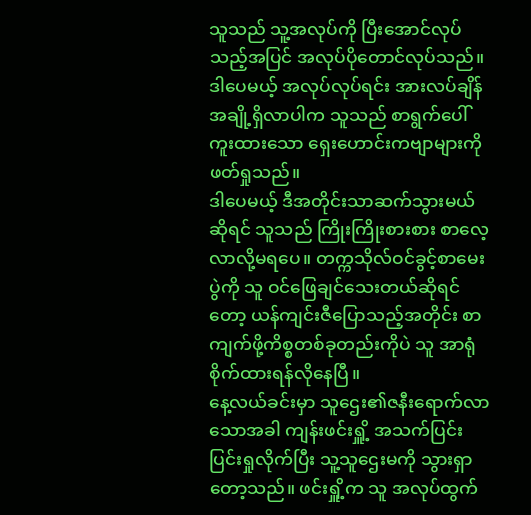သူသည် သူ့အလုပ်ကို ပြီးအောင်လုပ်သည့်အပြင် အလုပ်ပိုတောင်လုပ်သည်။ ဒါပေမယ့် အလုပ်လုပ်ရင်း အားလပ်ချိန်အချို့ရှိလာပါက သူသည် စာရွက်ပေါ်ကူးထားသော ရှေးဟောင်းကဗျာများကို ဖတ်ရှုသည်။
ဒါပေမယ့် ဒီအတိုင်းသာဆက်သွားမယ်ဆိုရင် သူသည် ကြိုးကြိုးစားစား စာလေ့လာလို့မရပေ။ တက္ကသိုလ်ဝင်ခွင့်စာမေးပွဲကို သူ ဝင်ဖြေချင်သေးတယ်ဆိုရင်တော့ ယန်ကျင်းဇီပြောသည့်အတိုင်း စာကျက်ဖို့ကိစ္စတစ်ခုတည်းကိုပဲ သူ အာရုံစိုက်ထားရန်လိုနေပြီ။
နေ့လယ်ခင်းမှာ သူဌေး၏ဇနီးရောက်လာသောအခါ ကျန်းဖင်းရှိူ့ အသက်ပြင်းပြင်းရှုလိုက်ပြီး သူ့သူဌေးမကို သွားရှာတော့သည်။ ဖင်းရှိူ့က သူ အလုပ်ထွက်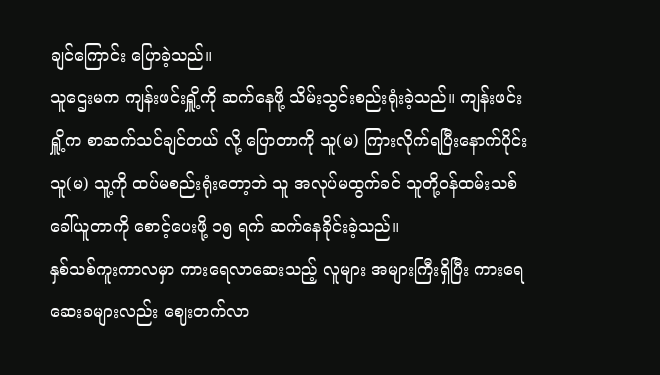ချင်ကြောင်း ပြောခဲ့သည်။
သူဌေးမက ကျန်းဖင်းရှိူ့ကို ဆက်နေဖို့ သိမ်းသွင်းစည်းရုံးခဲ့သည်။ ကျန်းဖင်းရှိူ့က စာဆက်သင်ချင်တယ် လို့ ပြောတာကို သူ(မ) ကြားလိုက်ရပြီးနောက်ပိုင်း သူ(မ) သူ့ကို ထပ်မစည်းရုံးတော့ဘဲ သူ အလုပ်မထွက်ခင် သူတို့ဝန်ထမ်းသစ်ခေါ်ယူတာကို စောင့်ပေးဖို့ ၁၅ ရက် ဆက်နေခိုင်းခဲ့သည်။
နှစ်သစ်ကူးကာလမှာ ကားရေလာဆေးသည့် လူများ အများကြီးရှိပြီး ကားရေဆေးခများလည်း ဈေးတက်လာ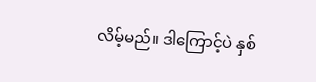လိမ့်မည်။ ဒါကြောင့်ပဲ နှစ်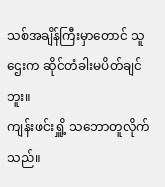သစ်အချိန်ကြီးမှာတောင် သူဌေးက ဆိုင်တံခါးမပိတ်ချင်ဘူး။
ကျန်းဖင်းရှိူ့ သဘောတူလိုက်သည်။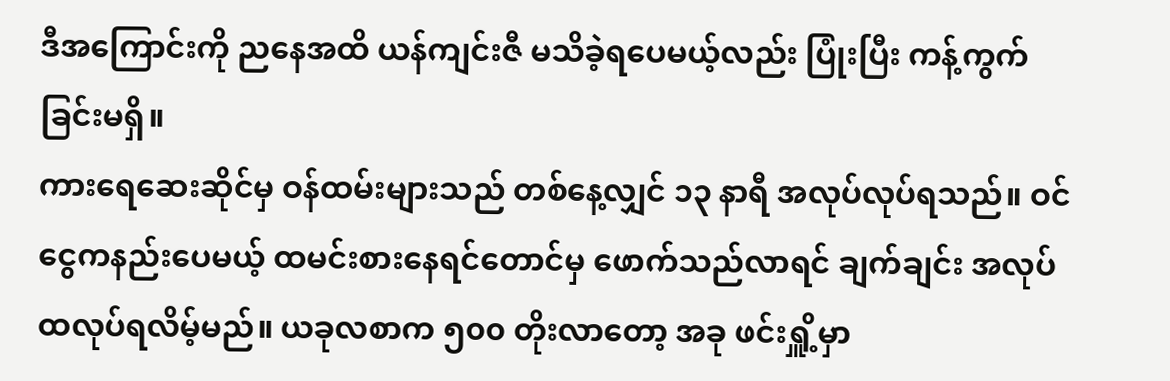ဒီအကြောင်းကို ညနေအထိ ယန်ကျင်းဇီ မသိခဲ့ရပေမယ့်လည်း ပြုံးပြီး ကန့်ကွက်ခြင်းမရှိ။
ကားရေဆေးဆိုင်မှ ဝန်ထမ်းများသည် တစ်နေ့လျှင် ၁၃ နာရီ အလုပ်လုပ်ရသည်။ ဝင်ငွေကနည်းပေမယ့် ထမင်းစားနေရင်တောင်မှ ဖောက်သည်လာရင် ချက်ချင်း အလုပ်ထလုပ်ရလိမ့်မည်။ ယခုလစာက ၅၀၀ တိုးလာတော့ အခု ဖင်းရှိူ့မှာ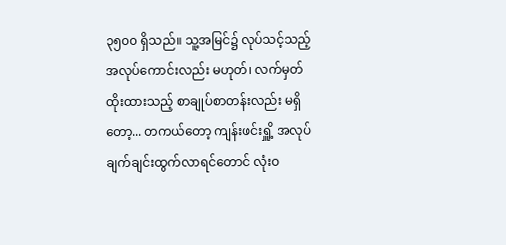၃၅၀၀ ရှိသည်။ သူ့အမြင်၌ လုပ်သင့်သည့်အလုပ်ကောင်းလည်း မဟုတ်၊ လက်မှတ်ထိုးထားသည့် စာချုပ်စာတန်းလည်း မရှိတော့... တကယ်တော့ ကျန်းဖင်းရှိူ့ အလုပ်ချက်ချင်းထွက်လာရင်တောင် လုံးဝ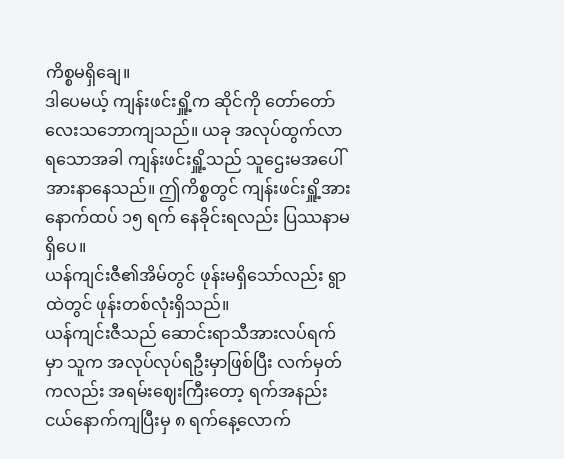ကိစ္စမရှိချေ။
ဒါပေမယ့် ကျန်းဖင်းရှိူ့က ဆိုင်ကို တော်တော်လေးသဘောကျသည်။ ယခု အလုပ်ထွက်လာရသောအခါ ကျန်းဖင်းရှိူ့သည် သူဌေးမအပေါ် အားနာနေသည်။ ဤကိစ္စတွင် ကျန်းဖင်းရှိူ့အား နောက်ထပ် ၁၅ ရက် နေခိုင်းရလည်း ပြဿနာမရှိပေ။
ယန်ကျင်းဇီ၏အိမ်တွင် ဖုန်းမရှိသော်လည်း ရွာထဲတွင် ဖုန်းတစ်လုံးရှိသည်။
ယန်ကျင်းဇီသည် ဆောင်းရာသီအားလပ်ရက်မှာ သူက အလုပ်လုပ်ရဦးမှာဖြစ်ပြီး လက်မှတ်ကလည်း အရမ်းဈေးကြီးတော့ ရက်အနည်းငယ်နောက်ကျပြီးမှ ၈ ရက်နေ့လောက်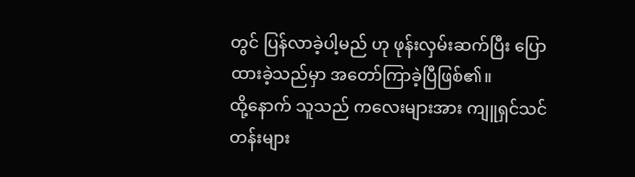တွင် ပြန်လာခဲ့ပါ့မည် ဟု ဖုန်းလှမ်းဆက်ပြီး ပြောထားခဲ့သည်မှာ အတော်ကြာခဲ့ပြီဖြစ်၏။
ထို့နောက် သူသည် ကလေးများအား ကျူရှင်သင်တန်းများ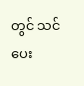တွင် သင်ပေး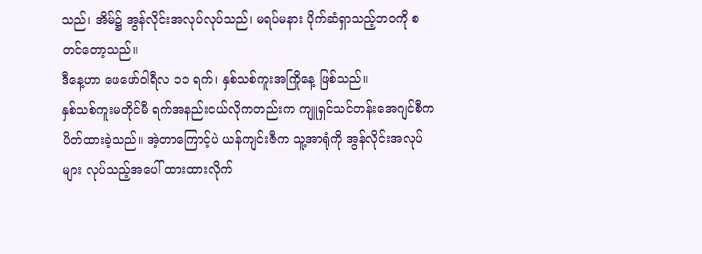သည်၊ အိမ်၌ အွန်လိုင်းအလုပ်လုပ်သည်၊ မရပ်မနား ပိုက်ဆံရှာသည့်ဘဝကို စတင်တော့သည်။
ဒီနေ့ဟာ ဖေဖော်ဝါရီလ ၁၁ ရက်၊ နှစ်သစ်ကူးအကြိုနေ့ ဖြစ်သည်။
နှစ်သစ်ကူးမတိုင်မီ ရက်အနည်းငယ်လိုကတည်းက ကျူရှင်သင်တန်းအေဂျင်စီက ပိတ်ထားခဲ့သည်။ အဲ့တာကြောင့်ပဲ ယန်ကျင်းဇီက သူ့အာရုံကို အွန်လိုင်းအလုပ်များ လုပ်သည့်အပေါ် ထားထားလိုက်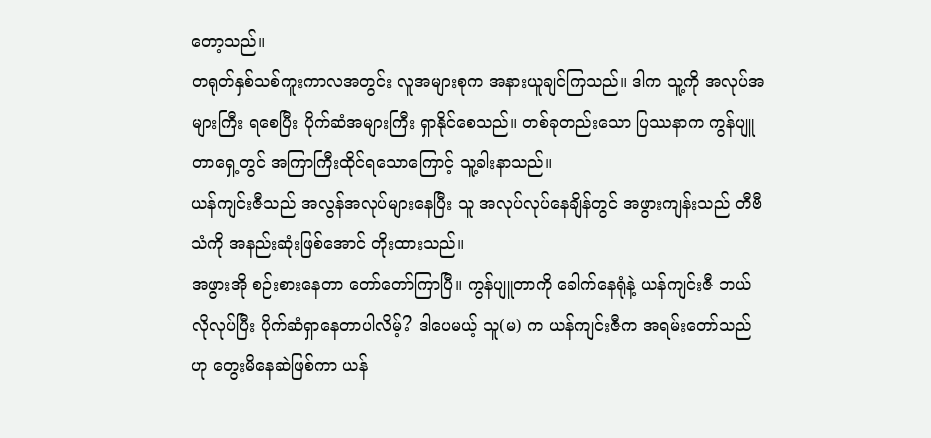တော့သည်။
တရုတ်နှစ်သစ်ကူးကာလအတွင်း လူအများစုက အနားယူချင်ကြသည်။ ဒါက သူ့ကို အလုပ်အများကြီး ရစေပြီး ပိုက်ဆံအများကြီး ရှာနိုင်စေသည်။ တစ်ခုတည်းသော ပြဿနာက ကွန်ပျူတာရှေ့တွင် အကြာကြီးထိုင်ရသောကြောင့် သူ့ခါးနာသည်။
ယန်ကျင်းဇီသည် အလွန်အလုပ်များနေပြီး သူ အလုပ်လုပ်နေချိန်တွင် အဖွားကျန်းသည် တီဗီသံကို အနည်းဆုံးဖြစ်အောင် တိုးထားသည်။
အဖွားအို စဉ်းစားနေတာ တော်တော်ကြာပြီ။ ကွန်ပျူတာကို ခေါက်နေရုံနဲ့ ယန်ကျင်းဇီ ဘယ်လိုလုပ်ပြီး ပိုက်ဆံရှာနေတာပါလိမ့်? ဒါပေမယ့် သူ(မ) က ယန်ကျင်းဇီက အရမ်းတော်သည် ဟု တွေးမိနေဆဲဖြစ်ကာ ယန်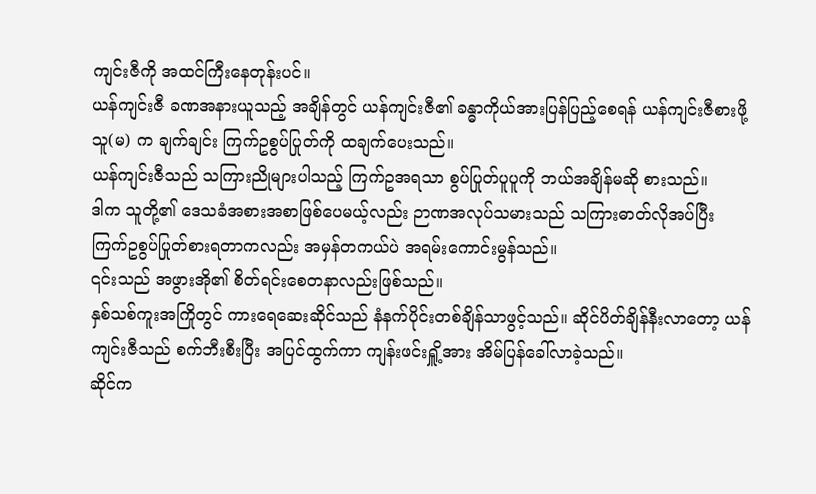ကျင်းဇီကို အထင်ကြီးနေတုန်းပင်။
ယန်ကျင်းဇီ ခဏအနားယူသည့် အချိန်တွင် ယန်ကျင်းဇီ၏ ခန္ဓာကိုယ်အားပြန်ပြည့်စေရန် ယန်ကျင်းဇီစားဖို့ သူ(မ) က ချက်ချင်း ကြက်ဥစွပ်ပြုတ်ကို ထချက်ပေးသည်။
ယန်ကျင်းဇီသည် သကြားညိုများပါသည့် ကြက်ဥအရသာ စွပ်ပြုတ်ပူပူကို ဘယ်အချိန်မဆို စားသည်။
ဒါက သူတို့၏ ဒေသခံအစားအစာဖြစ်ပေမယ့်လည်း ဉာဏအလုပ်သမားသည် သကြားဓာတ်လိုအပ်ပြီး ကြက်ဥစွပ်ပြုတ်စားရတာကလည်း အမှန်တကယ်ပဲ အရမ်းကောင်းမွန်သည်။
၎င်းသည် အဖွားအို၏ စိတ်ရင်းစေတနာလည်းဖြစ်သည်။
နှစ်သစ်ကူးအကြိုတွင် ကားရေဆေးဆိုင်သည် နံနက်ပိုင်းတစ်ချိန်သာဖွင့်သည်။ ဆိုင်ပိတ်ချိန်နီးလာတော့ ယန်ကျင်းဇီသည် စက်ဘီးစီးပြီး အပြင်ထွက်ကာ ကျန်းဖင်းရှိူ့အား အိမ်ပြန်ခေါ်လာခဲ့သည်။
ဆိုင်က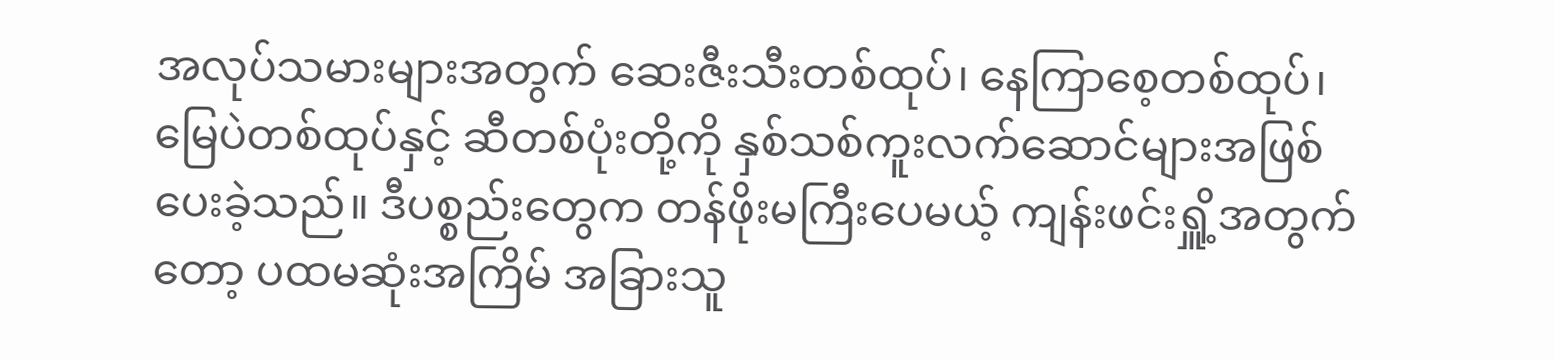အလုပ်သမားများအတွက် ဆေးဇီးသီးတစ်ထုပ်၊ နေကြာစေ့တစ်ထုပ်၊ မြေပဲတစ်ထုပ်နှင့် ဆီတစ်ပုံးတို့ကို နှစ်သစ်ကူးလက်ဆောင်များအဖြစ် ပေးခဲ့သည်။ ဒီပစ္စည်းတွေက တန်ဖိုးမကြီးပေမယ့် ကျန်းဖင်းရှိူ့အတွက်တော့ ပထမဆုံးအကြိမ် အခြားသူ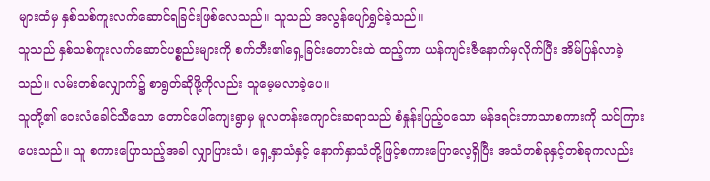များထံမှ နှစ်သစ်ကူးလက်ဆောင်ရခြင်းဖြစ်လေသည်။ သူသည် အလွန်ပျော်ရွှင်ခဲ့သည်။
သူသည် နှစ်သစ်ကူးလက်ဆောင်ပစ္စည်းများကို စက်ဘီး၏ရှေ့ခြင်းတောင်းထဲ ထည့်ကာ ယန်ကျင်းဇီနောက်မှလိုက်ပြီး အိမ်ပြန်လာခဲ့သည်။ လမ်းတစ်လျှောက်၌ စာရွတ်ဆိုဖို့ကိုလည်း သူမေ့မလာခဲ့ပေ။
သူတို့၏ ဝေးလံခေါင်သီသော တောင်ပေါ်ကျေးရွာမှ မူလတန်းကျောင်းဆရာသည် စံနှုန်းပြည့်ဝသော မန်ဒရင်းဘာသာစကားကို သင်ကြားပေးသည်။ သူ စကားပြောသည့်အခါ လျှာပြားသံ၊ ရှေ့နှာသံနှင့် နောက်နှာသံတို့ဖြင့်စကားပြောလေ့ရှိပြီး အသံတစ်ခုနှင့်တစ်ခုကလည်း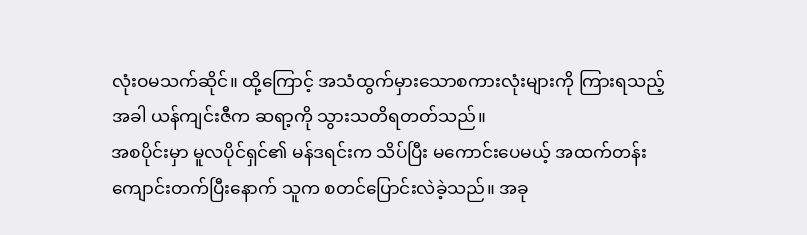လုံးဝမသက်ဆိုင်။ ထို့ကြောင့် အသံထွက်မှားသောစကားလုံးများကို ကြားရသည့်အခါ ယန်ကျင်းဇီက ဆရာ့ကို သွားသတိရတတ်သည်။
အစပိုင်းမှာ မူလပိုင်ရှင်၏ မန်ဒရင်းက သိပ်ပြီး မကောင်းပေမယ့် အထက်တန်းကျောင်းတက်ပြီးနောက် သူက စတင်ပြောင်းလဲခဲ့သည်။ အခု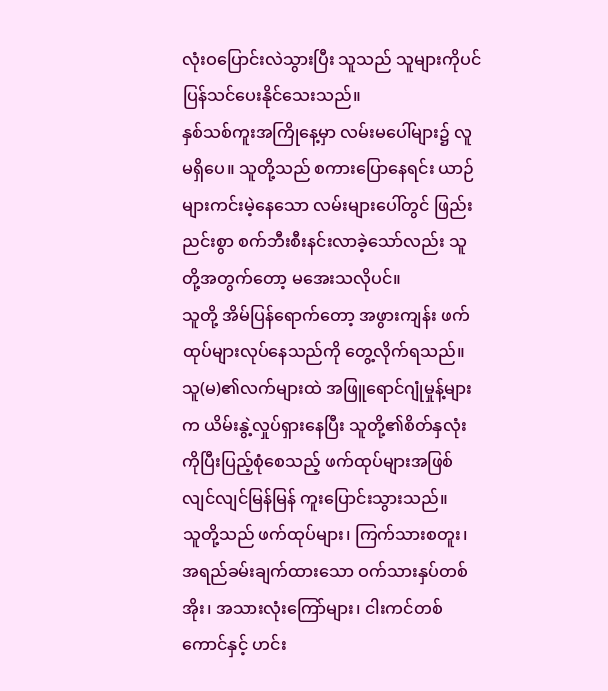လုံးဝပြောင်းလဲသွားပြီး သူသည် သူများကိုပင် ပြန်သင်ပေးနိုင်သေးသည်။
နှစ်သစ်ကူးအကြိုနေ့မှာ လမ်းမပေါ်များ၌ လူမရှိပေ။ သူတို့သည် စကားပြောနေရင်း ယာဉ်များကင်းမဲ့နေသော လမ်းများပေါ်တွင် ဖြည်းညင်းစွာ စက်ဘီးစီးနင်းလာခဲ့သော်လည်း သူတို့အတွက်တော့ မအေးသလိုပင်။
သူတို့ အိမ်ပြန်ရောက်တော့ အဖွားကျန်း ဖက်ထုပ်များလုပ်နေသည်ကို တွေ့လိုက်ရသည်။
သူ(မ)၏လက်များထဲ အဖြူရောင်ဂျုံမှုန့်များက ယိမ်းနွဲ့လှုပ်ရှားနေပြီး သူတို့၏စိတ်နှလုံးကိုပြီးပြည့်စုံစေသည့် ဖက်ထုပ်များအဖြစ် လျင်လျင်မြန်မြန် ကူးပြောင်းသွားသည်။
သူတို့သည် ဖက်ထုပ်များ၊ ကြက်သားစတူး၊ အရည်ခမ်းချက်ထားသော ဝက်သားနှပ်တစ်အိုး၊ အသားလုံးကြော်များ၊ ငါးကင်တစ်ကောင်နှင့် ဟင်း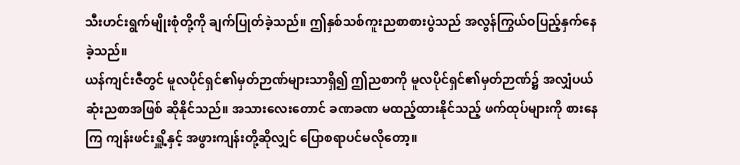သီးဟင်းရွက်မျိုးစုံတို့ကို ချက်ပြုတ်ခဲ့သည်။ ဤနှစ်သစ်ကူးညစာစားပွဲသည် အလွန်ကြွယ်ဝပြည့်နှက်နေခဲ့သည်။
ယန်ကျင်းဇီတွင် မူလပိုင်ရှင်၏မှတ်ဉာဏ်များသာရှိ၍ ဤညစာကို မူလပိုင်ရှင်၏မှတ်ဉာဏ်၌ အလျှံပယ်ဆုံးညစာအဖြစ် ဆိုနိုင်သည်။ အသားလေးတောင် ခဏခဏ မထည့်ထားနိုင်သည့် ဖက်ထုပ်များကို စားနေကြ ကျန်းဖင်းရှိူ့နှင့် အဖွားကျန်းတို့ဆိုလျှင် ပြောစရာပင်မလိုတော့။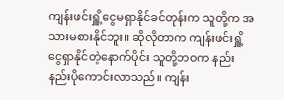ကျန်းဖင်းရှိူ့ငွေမရှာနိုင်ခင်တုန်းက သူတို့က အသားမစားနိုင်ဘူး။ ဆိုလိုတာက ကျန်းဖင်းရှိူ့ငွေရှာနိုင်တဲ့နောက်ပိုင်း သူတို့ဘဝက နည်းနည်းပိုကောင်းလာသည်။ ကျန်း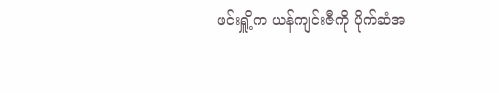ဖင်းရှိူ့က ယန်ကျင်းဇီကို ပိုက်ဆံအ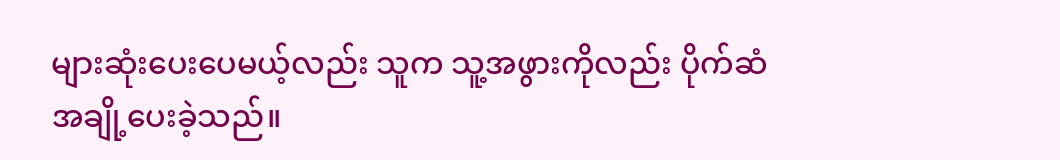များဆုံးပေးပေမယ့်လည်း သူက သူ့အဖွားကိုလည်း ပိုက်ဆံအချို့ပေးခဲ့သည်။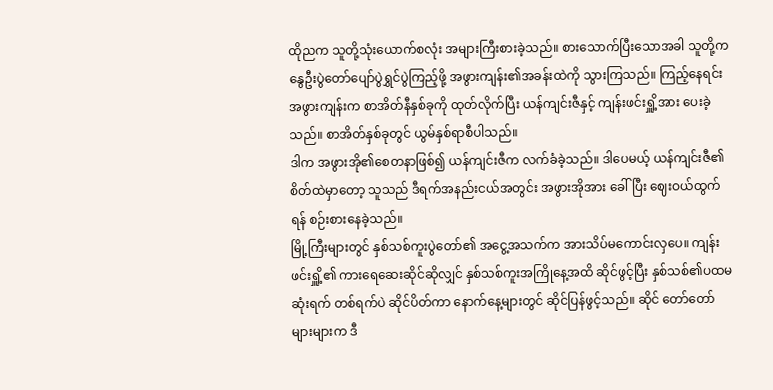ထိုညက သူတို့သုံးယောက်စလုံး အများကြီးစားခဲ့သည်။ စားသောက်ပြီးသောအခါ သူတို့က နွေဦးပွဲတော်ပျော်ပွဲရွှင်ပွဲကြည့်ဖို့ အဖွားကျန်း၏အခန်းထဲကို သွားကြသည်။ ကြည့်နေရင်း အဖွားကျန်းက စာအိတ်နီနှစ်ခုကို ထုတ်လိုက်ပြီး ယန်ကျင်းဇီနှင့် ကျန်းဖင်းရှိူ့အား ပေးခဲ့သည်။ စာအိတ်နှစ်ခုတွင် ယွမ်နှစ်ရာစီပါသည်။
ဒါက အဖွားအို၏စေတနာဖြစ်၍ ယန်ကျင်းဇီက လက်ခံခဲ့သည်။ ဒါပေမယ့် ယန်ကျင်းဇီ၏စိတ်ထဲမှာတော့ သူသည် ဒီရက်အနည်းငယ်အတွင်း အဖွားအိုအား ခေါ်ပြီး ဈေးဝယ်ထွက်ရန် စဉ်းစားနေခဲ့သည်။
မြို့ကြီးများတွင် နှစ်သစ်ကူးပွဲတော်၏ အငွေ့အသက်က အားသိပ်မကောင်းလှပေ။ ကျန်းဖင်းရှိူ့၏ ကားရေဆေးဆိုင်ဆိုလျှင် နှစ်သစ်ကူးအကြိုနေ့အထိ ဆိုင်ဖွင့်ပြီး နှစ်သစ်၏ပထမဆုံးရက် တစ်ရက်ပဲ ဆိုင်ပိတ်ကာ နောက်နေ့များတွင် ဆိုင်ပြန်ဖွင့်သည်။ ဆိုင် တော်တော်များများက ဒီ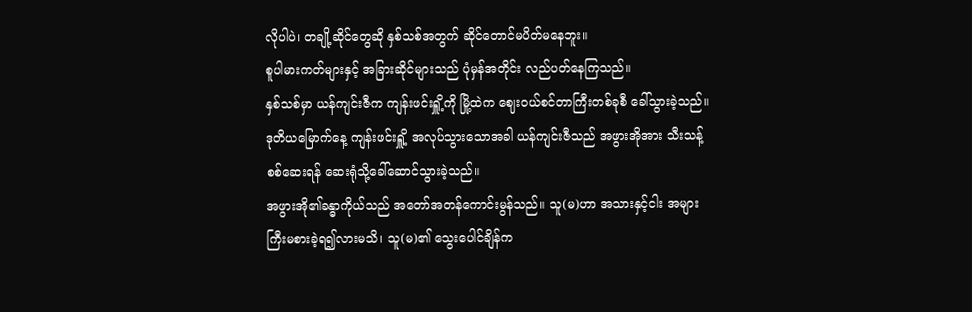လိုပါပဲ၊ တချို့ဆိုင်တွေဆို နှစ်သစ်အတွက် ဆိုင်တောင်မပိတ်မနေဘူး။
စူပါမားကတ်များနှင့် အခြားဆိုင်များသည် ပုံမှန်အတိုင်း လည်ပတ်နေကြသည်။
နှစ်သစ်မှာ ယန်ကျင်းဇီက ကျန်းဖင်းရှိူ့ကို မြို့ထဲက ဈေးဝယ်စင်တာကြီးတစ်ခုစီ ခေါ်သွားခဲ့သည်။
ဒုတိယမြောက်နေ့ ကျန်းဖင်းရှိူ့ အလုပ်သွားသောအခါ ယန်ကျင်းဇီသည် အဖွားအိုအား သီးသန့်စစ်ဆေးရန် ဆေးရုံသို့ခေါ်ဆောင်သွားခဲ့သည်။
အဖွားအို၏ခန္ဓာကိုယ်သည် အတော်အတန်ကောင်းမွန်သည်။ သူ(မ)ဟာ အသားနှင့်ငါး အများကြီးမစားခဲ့ရ၍လားမသိ၊ သူ(မ)၏ သွေးပေါင်ချိန်က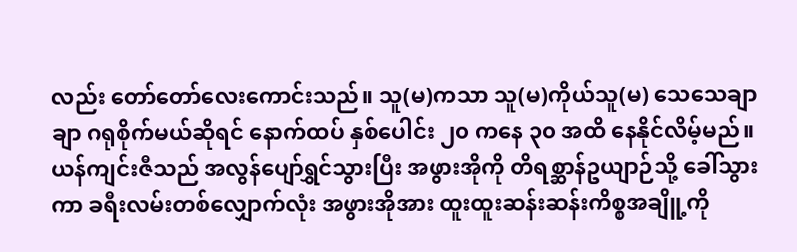လည်း တော်တော်လေးကောင်းသည်။ သူ(မ)ကသာ သူ(မ)ကိုယ်သူ(မ) သေသေချာချာ ဂရုစိုက်မယ်ဆိုရင် နောက်ထပ် နှစ်ပေါင်း ၂၀ ကနေ ၃၀ အထိ နေနိုင်လိမ့်မည်။
ယန်ကျင်းဇီသည် အလွန်ပျော်ရွှင်သွားပြီး အဖွားအိုကို တိရစ္ဆာန်ဥယျာဉ်သို့ ခေါ်သွားကာ ခရီးလမ်းတစ်လျှောက်လုံး အဖွားအိုအား ထူးထူးဆန်းဆန်းကိစ္စအချိူ့ကို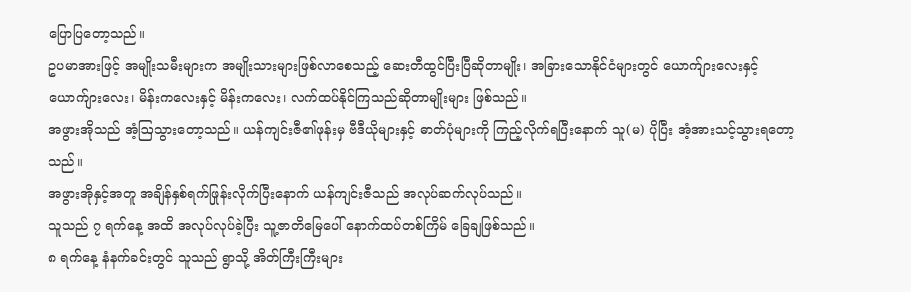ပြောပြတော့သည်။
ဥပမာအားဖြင့် အမျိုးသမီးများက အမျိုးသားများဖြစ်လာစေသည့် ဆေးတီထွင်ပြီးပြီဆိုတာမျိုး၊ အခြားသောနိုင်ငံများတွင် ယောက်ျားလေးနှင့် ယောက်ျားလေး၊ မိန်းကလေးနှင့် မိန်းကလေး၊ လက်ထပ်နိုင်ကြသည်ဆိုတာမျိုးများ ဖြစ်သည်။
အဖွားအိုသည် အံ့ဩသွားတော့သည်။ ယန်ကျင်းဇီ၏ဖုန်းမှ ဗီဒီယိုများနှင့် ဓာတ်ပုံများကို ကြည့်လိုက်ရပြီးနောက် သူ(မ) ပိုပြီး အံ့အားသင့်သွားရတော့သည်။
အဖွားအိုနှင့်အတူ အချိန်နှစ်ရက်ဖြုန်းလိုက်ပြီးနောက် ယန်ကျင်းဇီသည် အလုပ်ဆက်လုပ်သည်။
သူသည် ၇ ရက်နေ့ အထိ အလုပ်လုပ်ခဲ့ပြီး သူ့ဇာတိမြေပေါ် နောက်ထပ်တစ်ကြိမ် ခြေချဖြစ်သည်။
၈ ရက်နေ့ နံနက်ခင်းတွင် သူသည် ရွာသို့ အိတ်ကြီးကြီးများ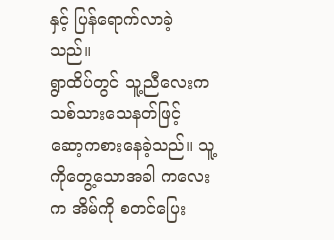နှင့် ပြန်ရောက်လာခဲ့သည်။
ရွာထိပ်တွင် သူ့ညီလေးက သစ်သားသေနတ်ဖြင့် ဆော့ကစားနေခဲ့သည်။ သူ့ကိုတွေ့သောအခါ ကလေးက အိမ်ကို စတင်ပြေး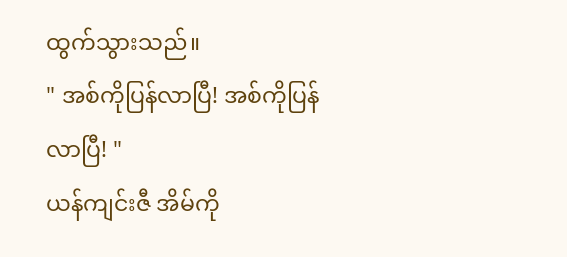ထွက်သွားသည်။
" အစ်ကိုပြန်လာပြီ! အစ်ကိုပြန်လာပြီ! "
ယန်ကျင်းဇီ အိမ်ကို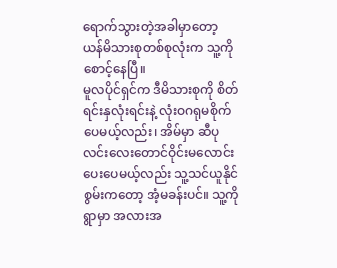ရောက်သွားတဲ့အခါမှာတော့ ယန်မိသားစုတစ်စုလုံးက သူ့ကို စောင့်နေပြီ။
မူလပိုင်ရှင်က ဒီမိသားစုကို စိတ်ရင်းနှလုံးရင်းနဲ့ လုံးဝဂရုမစိုက်ပေမယ့်လည်း၊ အိမ်မှာ ဆီပုလင်းလေးတောင်ဝိုင်းမလောင်းပေးပေမယ့်လည်း သူ့သင်ယူနိုင်စွမ်းကတော့ အံ့မခန်းပင်။ သူ့ကို ရွာမှာ အလားအ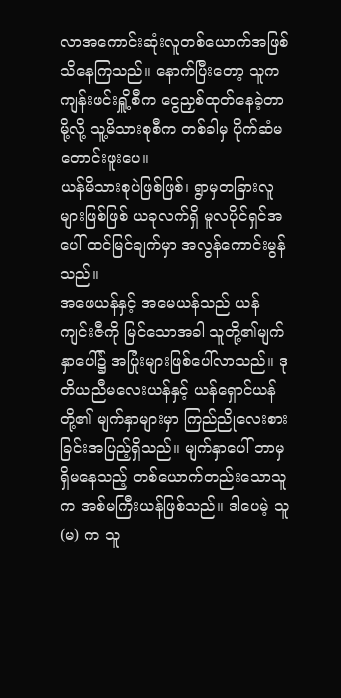လာအကောင်းဆုံးလူတစ်ယောက်အဖြစ် သိနေကြသည်။ နောက်ပြီးတော့ သူက ကျန်းဖင်းရှိူ့စီက ငွေညှစ်ထုတ်နေခဲ့တာမို့လို့ သူ့မိသားစုစီက တစ်ခါမှ ပိုက်ဆံမတောင်းဖူးပေ။
ယန်မိသားစုပဲဖြစ်ဖြစ်၊ ရွာမှတခြားလူများဖြစ်ဖြစ် ယခုလက်ရှိ မူလပိုင်ရှင်အပေါ် ထင်မြင်ချက်မှာ အလွန်ကောင်းမွန်သည်။
အဖေယန်နှင့် အမေယန်သည် ယန်ကျင်းဇီကို မြင်သောအခါ သူတို့၏မျက်နှာပေါ်၌ အပြုံးများဖြစ်ပေါ်လာသည်။ ဒုတိယညီမလေးယန်နှင့် ယန်ရှောင်ယန်တို့၏ မျက်နှာများမှာ ကြည်ညိုလေးစားခြင်းအပြည့်ရှိသည်။ မျက်နှာပေါ် ဘာမှရှိမနေသည့် တစ်ယောက်တည်းသောသူက အစ်မကြီးယန်ဖြစ်သည်။ ဒါပေမဲ့ သူ(မ) က သူ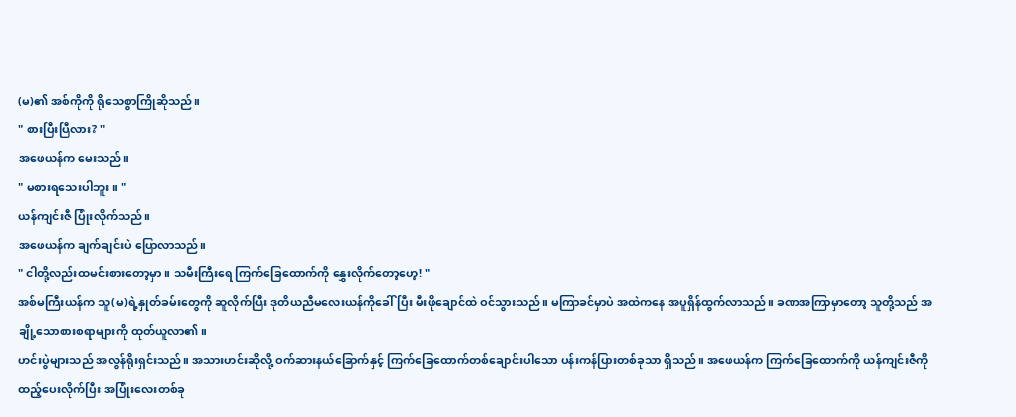(မ)၏ အစ်ကိုကို ရိုသေစွာကြိုဆိုသည်။
" စားပြီးပြီလား? "
အဖေယန်က မေးသည်။
" မစားရသေးပါဘူး။ "
ယန်ကျင်းဇီ ပြုံးလိုက်သည်။
အဖေယန်က ချက်ချင်းပဲ ပြောလာသည်။
" ငါတို့လည်းထမင်းစားတော့မှာ။ သမီးကြီးရေ ကြက်ခြေထောက်ကို နွှေးလိုက်တော့ဟေ့! "
အစ်မကြီးယန်က သူ(မ)ရဲ့နှုတ်ခမ်းတွေကို ဆူလိုက်ပြီး ဒုတိယညီမလေးယန်ကိုခေါ်ပြီး မီးဖိုချောင်ထဲ ဝင်သွားသည်။ မကြာခင်မှာပဲ အထဲကနေ အပူရှိန်ထွက်လာသည်။ ခဏအကြာမှာတော့ သူတို့သည် အချို့သောစားစရာများကို ထုတ်ယူလာ၏။
ဟင်းပွဲများသည် အလွန်ရိုးရှင်းသည်။ အသားဟင်းဆိုလို့ ဝက်ဆားနယ်ခြောက်နှင့် ကြက်ခြေထောက်တစ်ချောင်းပါသော ပန်းကန်ပြားတစ်ခုသာ ရှိသည်။ အဖေယန်က ကြက်ခြေထောက်ကို ယန်ကျင်းဇီကို ထည့်ပေးလိုက်ပြီး အပြုံးလေးတစ်ခု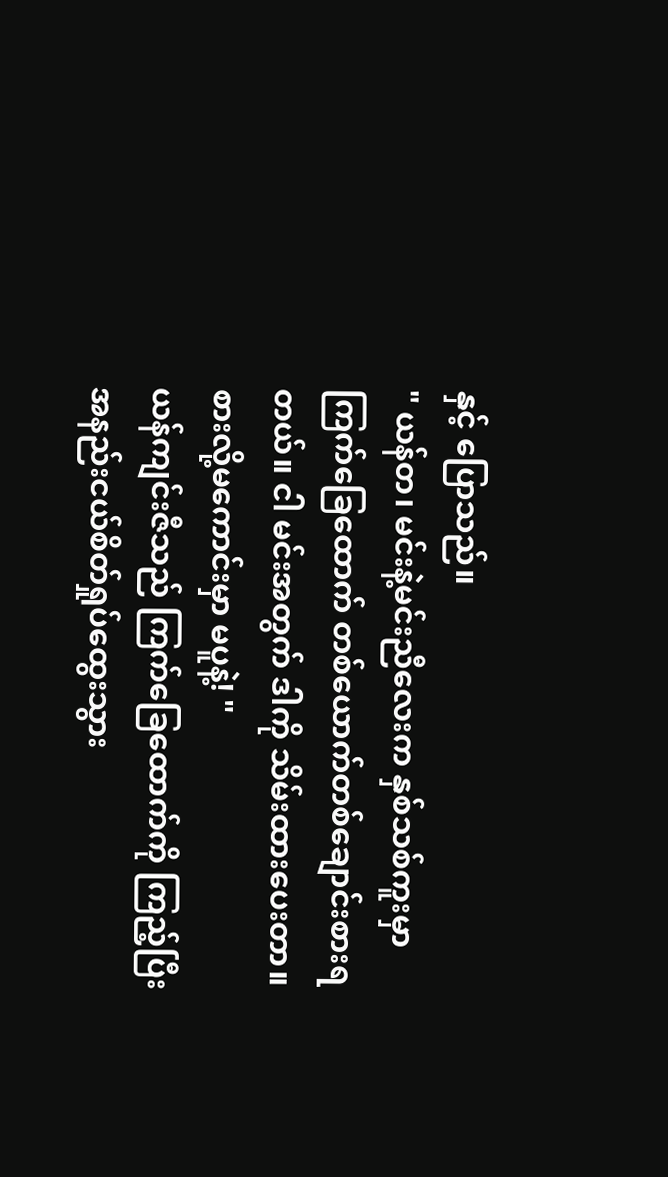နှင့် ပြောသည်။
" ယန်တ၊ မင်းနဲ့မင်းညီလေးက နှစ်သစ်ကူးမှာ ကြက်ခြေထောက် တစ်ယောက်တစ်ချောင်းစားရတယ်။ ငါ မင်းအတွက် ဒါကို သိမ်းထားပေးတာ။ စားလို့မကောင်းမှာ မပူနဲ့! "
ယန်ကျင်းဇီသည် ကြက်ခြေထောက်ကို ကြည့်ပြီး အနည်းငယ်စိတ်ရှုပ်ထွေးသွား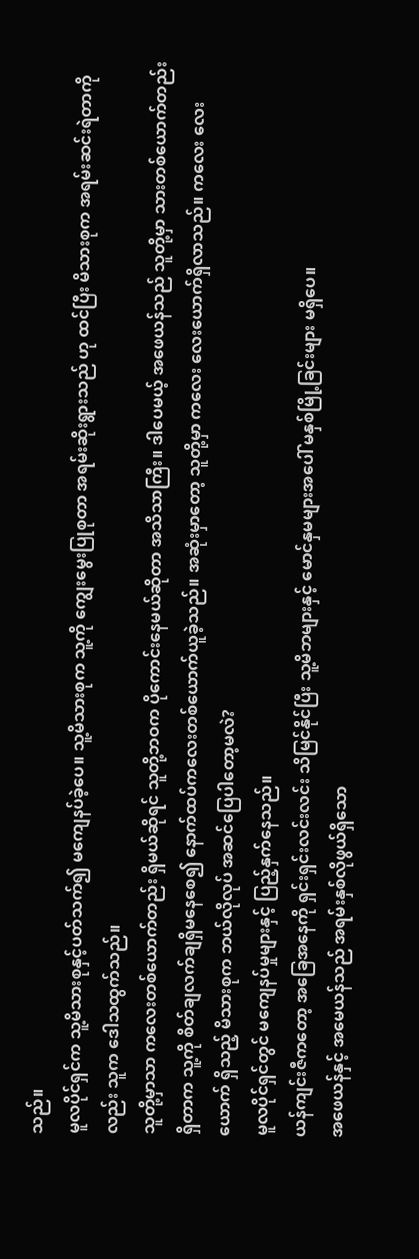သည်။
မူလပိုင်ရှင်က သူ့မိသားစုနှင့်ပတ်သက်၍ မကျေနပ်ခဲ့ပေ။ သူ့မိသားစုက သူ့ကို ကျွေးမွေးပြုစုတာ အရမ်းဆိုးရွားသည် ဟု ထင်ပြီး မိသားစုက အရမ်းဆင်းရဲတာကိုလည်း သူက ဒေါသထွက်သည်။
သူတို့မှာသာ ကလေးတစ်ယောက်တည်း ရှိမယ်ဆိုရင် သူတို့ဘဝက ပိုကောင်းနေမယ်ဆိုတာ အသိသာကြီး။ ဒါပေမယ့် အဖေယန်သည် သူတို့မှာ သားတစ်ယောက်တည်းရှိတာက သူ့ကို စိတ်ချလက်ချရှိမနေစေ၍ နောက်ထပ်ကလေးတစ်ယောက်ယူခဲ့သည်။ အဆုံးမှာတော့ သူတို့မှာ ကလေး လေးယောက်ရှိလာသည်။ ကလေး လေးယောက် ရှိသည့် မိသားစုက ဘယ်လိုလုပ် အဆင်ပြေပါတော့မလဲ?
မူလပိုင်ရှင်တွင် မကျေနပ်မှုများနှင့် ပြည့်နှက်နေသည်။
ယန်ကျင်းဇီကတော့ အခြေအနေကို ရှင်းရှင်းလင်းလင်း သိမြင်နိုင်ပြီး သူ့မိဘများနှင့် မောင်နှမများအပေါ် မနှစ်မြို့ခြင်းများ မရှိပေ။
အဖေယန်နှင့် အမေယန်သည် အရမ်းနှစ်လိုဖွယ်ရှိသော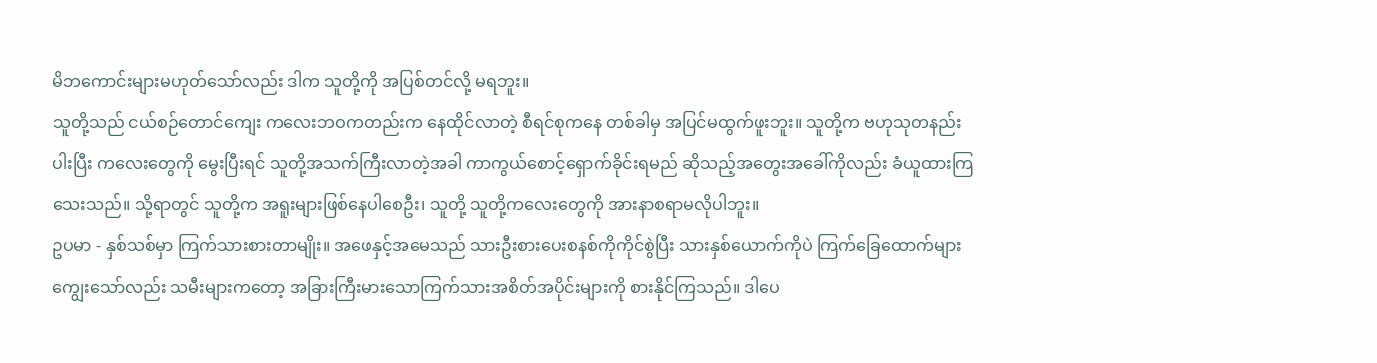မိဘကောင်းများမဟုတ်သော်လည်း ဒါက သူတို့ကို အပြစ်တင်လို့ မရဘူး။
သူတို့သည် ငယ်စဉ်တောင်ကျေး ကလေးဘဝကတည်းက နေထိုင်လာတဲ့ စီရင်စုကနေ တစ်ခါမှ အပြင်မထွက်ဖူးဘူး။ သူတို့က ဗဟုသုတနည်းပါးပြီး ကလေးတွေကို မွေးပြီးရင် သူတို့အသက်ကြီးလာတဲ့အခါ ကာကွယ်စောင့်ရှောက်ခိုင်းရမည် ဆိုသည့်အတွေးအခေါ်ကိုလည်း ခံယူထားကြသေးသည်။ သို့ရာတွင် သူတို့က အရူးများဖြစ်နေပါစေဦး၊ သူတို့ သူတို့ကလေးတွေကို အားနာစရာမလိုပါဘူး။
ဥပမာ - နှစ်သစ်မှာ ကြက်သားစားတာမျိုး။ အဖေနှင့်အမေသည် သားဦးစားပေးစနစ်ကိုကိုင်စွဲပြီး သားနှစ်ယောက်ကိုပဲ ကြက်ခြေထောက်များကျွေးသော်လည်း သမီးများကတော့ အခြားကြီးမားသောကြက်သားအစိတ်အပိုင်းများကို စားနိုင်ကြသည်။ ဒါပေ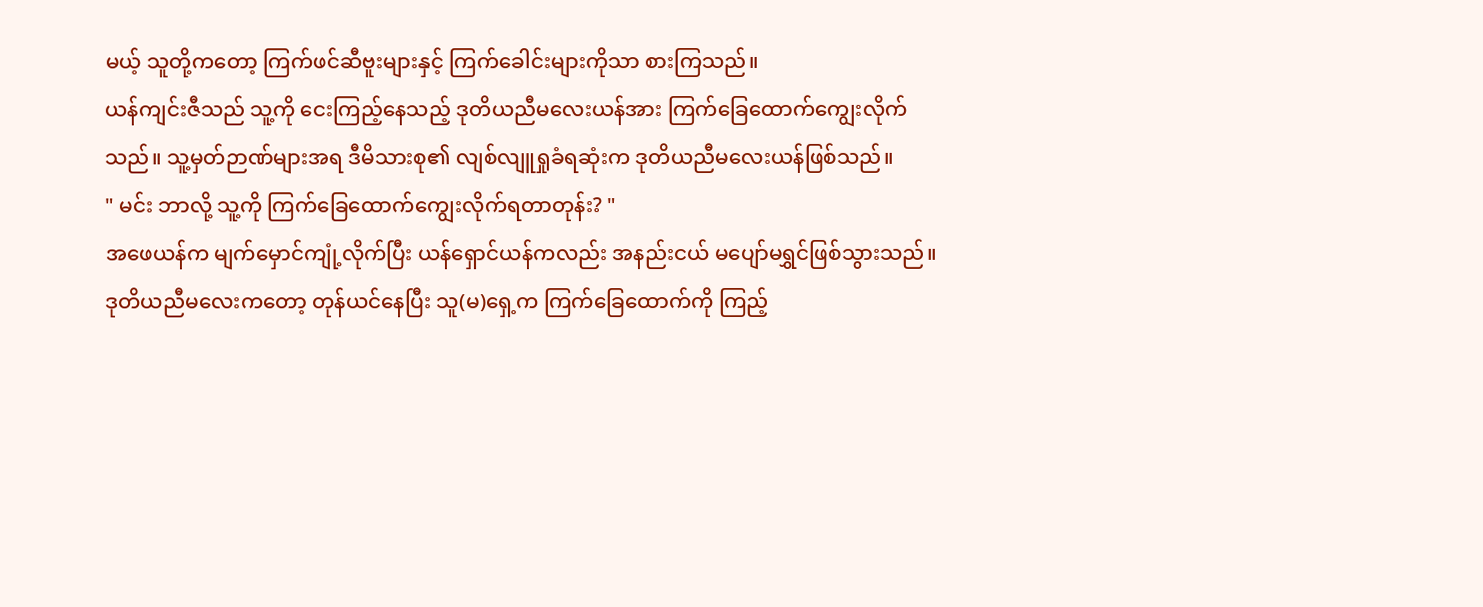မယ့် သူတို့ကတော့ ကြက်ဖင်ဆီဗူးများနှင့် ကြက်ခေါင်းများကိုသာ စားကြသည်။
ယန်ကျင်းဇီသည် သူ့ကို ငေးကြည့်နေသည့် ဒုတိယညီမလေးယန်အား ကြက်ခြေထောက်ကျွေးလိုက်သည်။ သူ့မှတ်ဉာဏ်များအရ ဒီမိသားစု၏ လျစ်လျူရှုခံရဆုံးက ဒုတိယညီမလေးယန်ဖြစ်သည်။
" မင်း ဘာလို့ သူ့ကို ကြက်ခြေထောက်ကျွေးလိုက်ရတာတုန်း? "
အဖေယန်က မျက်မှောင်ကျုံ့လိုက်ပြီး ယန်ရှောင်ယန်ကလည်း အနည်းငယ် မပျော်မရွှင်ဖြစ်သွားသည်။ ဒုတိယညီမလေးကတော့ တုန်ယင်နေပြီး သူ(မ)ရှေ့က ကြက်ခြေထောက်ကို ကြည့်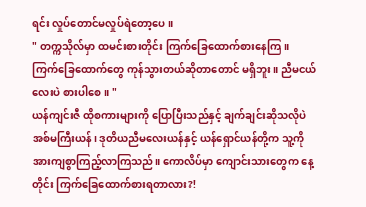ရင်း လှုပ်တောင်မလှုပ်ရဲတော့ပေ။
" တက္ကသိုလ်မှာ ထမင်းစားတိုင်း ကြက်ခြေထောက်စားနေကြ။ ကြက်ခြေထောက်တွေ ကုန်သွားတယ်ဆိုတာတောင် မရှိဘူး။ ညီမငယ်လေးပဲ စားပါစေ။ "
ယန်ကျင်းဇီ ထိုစကားများကို ပြောပြီးသည်နှင့် ချက်ချင်းဆိုသလိုပဲ အစ်မကြီးယန်၊ ဒုတိယညီမလေးယန်နှင့် ယန်ရှောင်ယန်တို့က သူ့ကို အားကျစွာကြည့်လာကြသည်။ ကောလိပ်မှာ ကျောင်းသားတွေက နေ့တိုင်း ကြက်ခြေထောက်စားရတာလား?!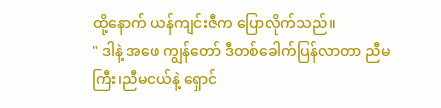ထို့နောက် ယန်ကျင်းဇီက ပြောလိုက်သည်။
" ဒါနဲ့ အဖေ ကျွန်တော် ဒီတစ်ခေါက်ပြန်လာတာ ညီမကြီး၊ညီမငယ်နဲ့ ရှောင်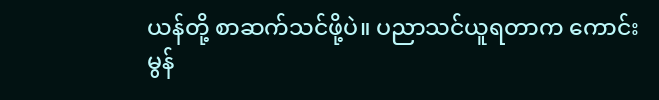ယန်တို့ စာဆက်သင်ဖို့ပဲ။ ပညာသင်ယူရတာက ကောင်းမွန်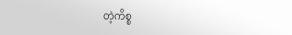တဲ့ကိစ္စ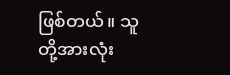ဖြစ်တယ်။ သူတို့အားလုံး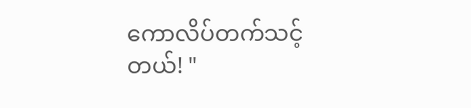ကောလိပ်တက်သင့်တယ်! "